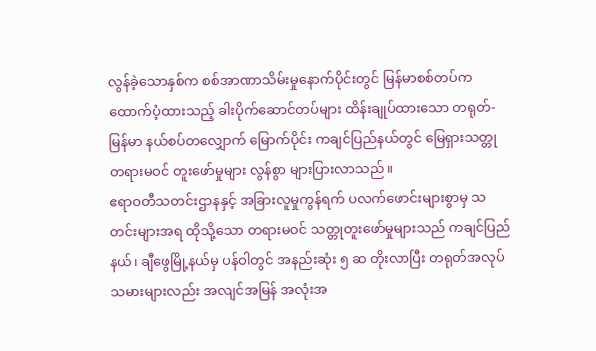လွန်ခဲ့သောနှစ်က စစ်အာဏာသိမ်းမှုနောက်ပိုင်းတွင် မြန်မာစစ်တပ်က ထောက်ပံ့ထားသည့် ခါးပိုက်ဆောင်တပ်များ ထိန်းချုပ်ထားသော တရုတ်-မြန်မာ နယ်စပ်တလျှောက် မြောက်ပိုင်း ကချင်ပြည်နယ်တွင် မြေရှားသတ္တု တရားမဝင် တူးဖော်မှုများ လွန်စွာ များပြားလာသည်။
ဧရာဝတီသတင်းဌာနနှင့် အခြားလူမှုကွန်ရက် ပလက်ဖောင်းများစွာမှ သတင်းများအရ ထိုသို့သော တရားမဝင် သတ္တုတူးဖော်မှုများသည် ကချင်ပြည်နယ်၊ ချီဖွေမြို့နယ်မှ ပန်ဝါတွင် အနည်းဆုံး ၅ ဆ တိုးလာပြီး တရုတ်အလုပ်သမားများလည်း အလျင်အမြန် အလုံးအ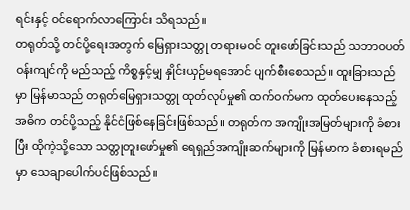ရင်းနှင့် ဝင်ရောက်လာကြောင်း သိရသည်။
တရုတ်သို့ တင်ပို့ရေးအတွက် မြေရှားသတ္တု တရားမဝင် တူးဖော်ခြင်းသည် သဘာဝပတ်ဝန်းကျင်ကို မည်သည့် ကိစ္စနှင့်မျှ နှိုင်းယှဉ်မရအောင် ပျက်စီးစေသည်။ ထူးခြားသည်မှာ မြန်မာသည် တရုတ်မြေရှားသတ္တု ထုတ်လုပ်မှု၏ ထက်ဝက်မက ထုတ်ပေးနေသည့် အဓိက တင်ပို့သည့် နိုင်ငံဖြစ်နေခြင်းဖြစ်သည်။ တရုတ်က အကျိုးအမြတ်များကို ခံစားပြီး ထိုကဲ့သို့သော သတ္တုတူးဖော်မှု၏ ရေရှည်အကျိုးဆက်များကို မြန်မာက ခံစားရမည်မှာ သေချာပေါက်ပင်ဖြစ်သည်။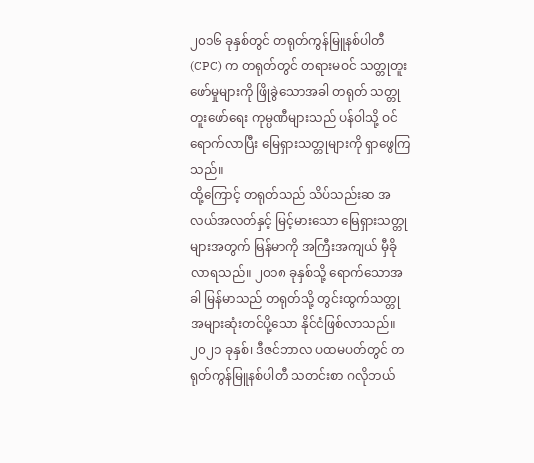၂၀၁၆ ခုနှစ်တွင် တရုတ်ကွန်မြူနစ်ပါတီ (CPC) က တရုတ်တွင် တရားမဝင် သတ္တုတူးဖော်မှုများကို ဖြိုခွဲသောအခါ တရုတ် သတ္တုတူးဖော်ရေး ကုမ္ပဏီများသည် ပန်ဝါသို့ ဝင်ရောက်လာပြီး မြေရှားသတ္တုများကို ရှာဖွေကြသည်။
ထို့ကြောင့် တရုတ်သည် သိပ်သည်းဆ အလယ်အလတ်နှင့် မြင့်မားသော မြေရှားသတ္တုများအတွက် မြန်မာကို အကြီးအကျယ် မှီခိုလာရသည်။ ၂၀၁၈ ခုနှစ်သို့ ရောက်သောအခါ မြန်မာသည် တရုတ်သို့ တွင်းထွက်သတ္တု အများဆုံးတင်ပို့သော နိုင်ငံဖြစ်လာသည်။ ၂၀၂၁ ခုနှစ်၊ ဒီဇင်ဘာလ ပထမပတ်တွင် တရုတ်ကွန်မြူနစ်ပါတီ သတင်းစာ ဂလိုဘယ်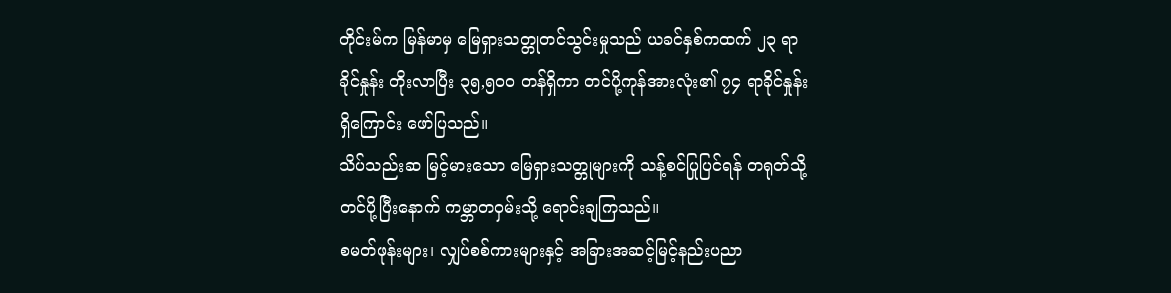တိုင်းမ်က မြန်မာမှ မြေရှားသတ္တုတင်သွင်းမှုသည် ယခင်နှစ်ကထက် ၂၃ ရာခိုင်နှုန်း တိုးလာပြီး ၃၅,၅၀၀ တန်ရှိကာ တင်ပို့ကုန်အားလုံး၏ ၇၄ ရာခိုင်နှုန်းရှိကြောင်း ဖော်ပြသည်။
သိပ်သည်းဆ မြင့်မားသော မြေရှားသတ္တုများကို သန့်စင်ပြုပြင်ရန် တရုတ်သို့ တင်ပို့ပြီးနောက် ကမ္ဘာတဝှမ်းသို့ ရောင်းချကြသည်။
စမတ်ဖုန်းများ၊ လျှပ်စစ်ကားများနှင့် အခြားအဆင့်မြင့်နည်းပညာ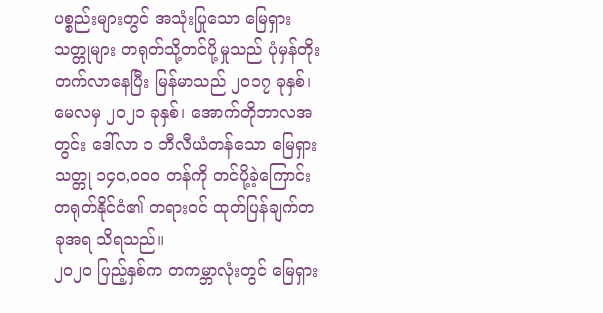ပစ္စည်းများတွင် အသုံးပြုသော မြေရှားသတ္တုများ တရုတ်သို့တင်ပို့မှုသည် ပုံမှန်တိုးတက်လာနေပြီး မြန်မာသည် ၂၀၁၇ ခုနှစ်၊ မေလမှ ၂၀၂၁ ခုနှစ်၊ အောက်တိုဘာလအတွင်း ဒေါ်လာ ၁ ဘီလီယံတန်သော မြေရှားသတ္တု ၁၄၀,၀၀၀ တန်ကို တင်ပို့ခဲ့ကြောင်း တရုတ်နိုင်ငံ၏ တရားဝင် ထုတ်ပြန်ချက်တခုအရ သိရသည်။
၂၀၂၀ ပြည့်နှစ်က တကမ္ဘာလုံးတွင် မြေရှား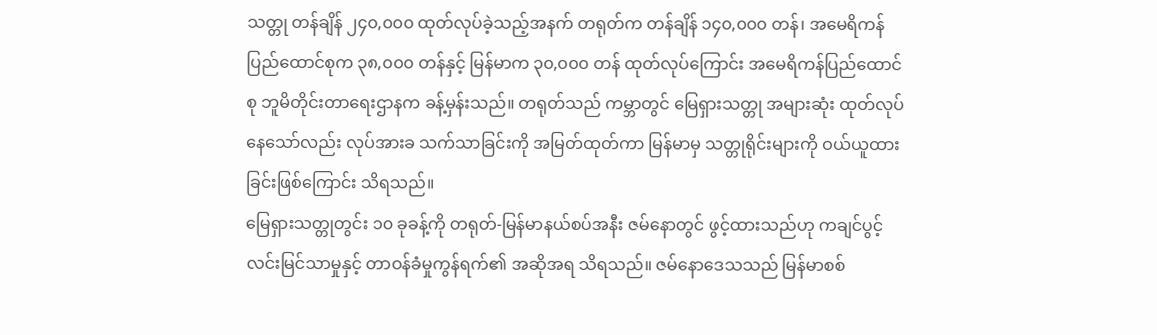သတ္တု တန်ချိန် ၂၄၀,၀၀၀ ထုတ်လုပ်ခဲ့သည့်အနက် တရုတ်က တန်ချိန် ၁၄၀,၀၀၀ တန်၊ အမေရိကန်ပြည်ထောင်စုက ၃၈,၀၀၀ တန်နှင့် မြန်မာက ၃၀,၀၀၀ တန် ထုတ်လုပ်ကြောင်း အမေရိကန်ပြည်ထောင်စု ဘူမိတိုင်းတာရေးဌာနက ခန့်မှန်းသည်။ တရုတ်သည် ကမ္ဘာတွင် မြေရှားသတ္တု အများဆုံး ထုတ်လုပ်နေသော်လည်း လုပ်အားခ သက်သာခြင်းကို အမြတ်ထုတ်ကာ မြန်မာမှ သတ္တုရိုင်းများကို ဝယ်ယူထားခြင်းဖြစ်ကြောင်း သိရသည်။
မြေရှားသတ္တုတွင်း ၁၀ ခုခန့်ကို တရုတ်-မြန်မာနယ်စပ်အနီး ဇမ်နောတွင် ဖွင့်ထားသည်ဟု ကချင်ပွင့်လင်းမြင်သာမှုနှင့် တာဝန်ခံမှုကွန်ရက်၏ အဆိုအရ သိရသည်။ ဇမ်နောဒေသသည် မြန်မာစစ်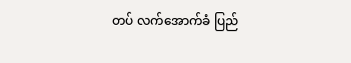တပ် လက်အောက်ခံ ပြည်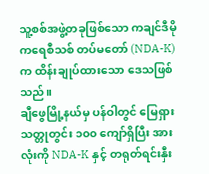သူ့စစ်အဖွဲ့တခုဖြစ်သော ကချင်ဒီမိုကရေစီသစ် တပ်မတော် (NDA-K) က ထိန်းချုပ်ထားသော ဒေသဖြစ်သည်။
ချီဖွေမြို့နယ်မှ ပန်ဝါတွင် မြေရှားသတ္တုတွင်း ၁၀၀ ကျော်ရှိပြီး အားလုံးကို NDA-K နှင့် တရုတ်ရင်းနှီး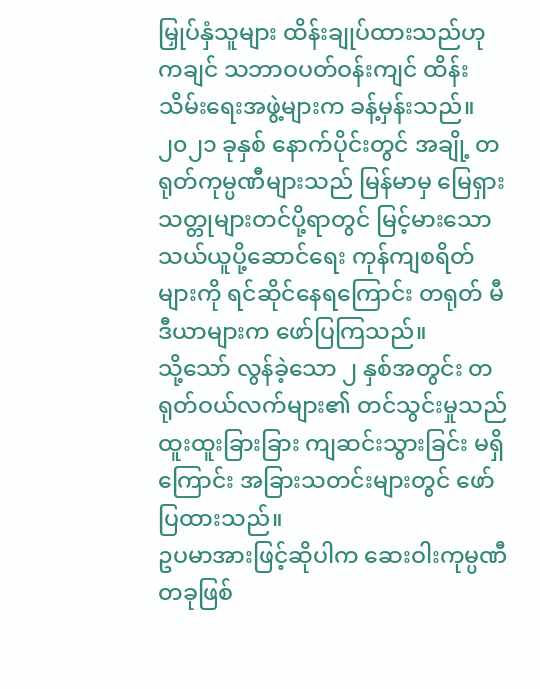မြှုပ်နှံသူများ ထိန်းချုပ်ထားသည်ဟု ကချင် သဘာဝပတ်ဝန်းကျင် ထိန်းသိမ်းရေးအဖွဲ့များက ခန့်မှန်းသည်။ ၂၀၂၁ ခုနှစ် နောက်ပိုင်းတွင် အချို့ တရုတ်ကုမ္ပဏီများသည် မြန်မာမှ မြေရှားသတ္တုများတင်ပို့ရာတွင် မြင့်မားသော သယ်ယူပို့ဆောင်ရေး ကုန်ကျစရိတ်များကို ရင်ဆိုင်နေရကြောင်း တရုတ် မီဒီယာများက ဖော်ပြကြသည်။
သို့သော် လွန်ခဲ့သော ၂ နှစ်အတွင်း တရုတ်ဝယ်လက်များ၏ တင်သွင်းမှုသည် ထူးထူးခြားခြား ကျဆင်းသွားခြင်း မရှိကြောင်း အခြားသတင်းများတွင် ဖော်ပြထားသည်။
ဥပမာအားဖြင့်ဆိုပါက ဆေးဝါးကုမ္ပဏီတခုဖြစ်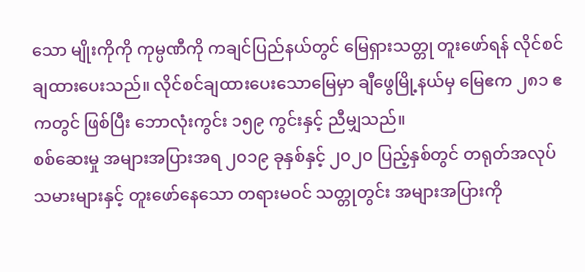သော မျိုးကိုကို ကုမ္ပဏီကို ကချင်ပြည်နယ်တွင် မြေရှားသတ္တု တူးဖော်ရန် လိုင်စင်ချထားပေးသည်။ လိုင်စင်ချထားပေးသောမြေမှာ ချီဖွေမြို့နယ်မှ မြေဧက ၂၈၁ ဧကတွင် ဖြစ်ပြီး ဘောလုံးကွင်း ၁၅၉ ကွင်းနှင့် ညီမျှသည်။
စစ်ဆေးမှု အများအပြားအရ ၂၀၁၉ ခုနှစ်နှင့် ၂၀၂၀ ပြည့်နှစ်တွင် တရုတ်အလုပ်သမားများနှင့် တူးဖော်နေသော တရားမဝင် သတ္တုတွင်း အများအပြားကို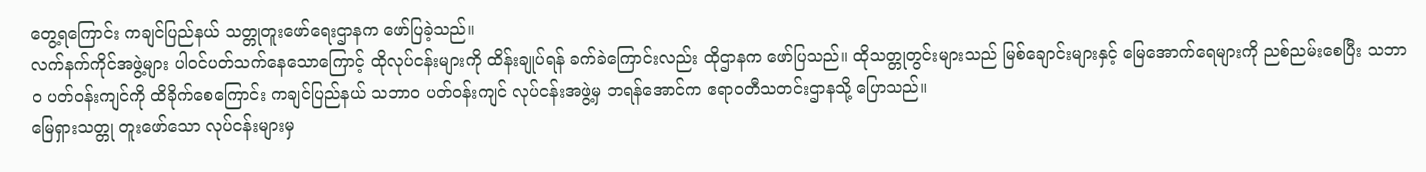တွေ့ရကြောင်း ကချင်ပြည်နယ် သတ္တုတူးဖော်ရေးဌာနက ဖော်ပြခဲ့သည်။
လက်နက်ကိုင်အဖွဲ့များ ပါဝင်ပတ်သက်နေသောကြောင့် ထိုလုပ်ငန်းများကို ထိန်းချုပ်ရန် ခက်ခဲကြောင်းလည်း ထိုဌာနက ဖော်ပြသည်။ ထိုသတ္တုတွင်းများသည် မြစ်ချောင်းများနှင့် မြေအောက်ရေများကို ညစ်ညမ်းစေပြီး သဘာဝ ပတ်ဝန်းကျင်ကို ထိခိုက်စေကြောင်း ကချင်ပြည်နယ် သဘာဝ ပတ်ဝန်းကျင် လုပ်ငန်းအဖွဲ့မှ ဘရန်အောင်က ဧရာဝတီသတင်းဌာနသို့ ပြောသည်။
မြေရှားသတ္တု တူးဖော်သော လုပ်ငန်းများမှ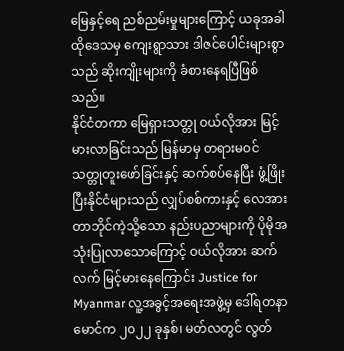မြေနှင့်ရေ ညစ်ညမ်းမှုများကြောင့် ယခုအခါ ထိုဒေသမှ ကျေးရွာသား ဒါဇင်ပေါင်းများစွာသည် ဆိုးကျိုးများကို ခံစားနေရပြီဖြစ်သည်။
နိုင်ငံတကာ မြေရှားသတ္တု ဝယ်လိုအား မြင့်မားလာခြင်းသည် မြန်မာမှ တရားမဝင် သတ္တုတူးဖော်ခြင်းနှင့် ဆက်စပ်နေပြီး ဖွံ့ဖြိုးပြီးနိုင်ငံများသည် လျှပ်စစ်ကားနှင့် လေအားတာဘိုင်ကဲ့သို့သော နည်းပညာများကို ပိုမိုအသုံးပြုလာသောကြောင့် ဝယ်လိုအား ဆက်လက် မြင့်မားနေကြောင်း Justice for Myanmar လူ့အခွင့်အရေးအဖွဲ့မှ ဒေါ်ရတနာမောင်က ၂၀၂၂ ခုနှစ်၊ မတ်လတွင် လွတ်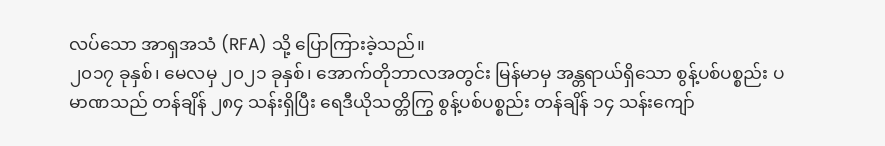လပ်သော အာရှအသံ (RFA) သို့ ပြောကြားခဲ့သည်။
၂၀၁၇ ခုနှစ်၊ မေလမှ ၂၀၂၁ ခုနှစ်၊ အောက်တိုဘာလအတွင်း မြန်မာမှ အန္တရာယ်ရှိသော စွန့်ပစ်ပစ္စည်း ပမာဏသည် တန်ချိန် ၂၈၄ သန်းရှိပြီး ရေဒီယိုသတ္တိကြွ စွန့်ပစ်ပစ္စည်း တန်ချိန် ၁၄ သန်းကျော်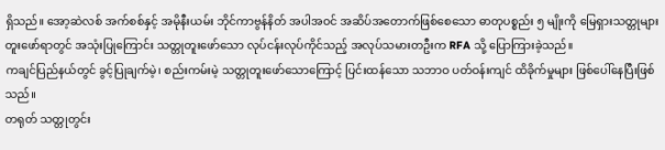ရှိသည်။ အော့ဆဲလစ် အက်စစ်နှင့် အမိုနီးယမ်း ဘိုင်ကာဗွန်နိတ် အပါအဝင် အဆိပ်အတောက်ဖြစ်စေသော ဓာတုပစ္စည်း ၅ မျိုးကို မြေရှားသတ္တုများ တူးဖော်ရာတွင် အသုံးပြုကြောင်း သတ္တုတူးဖော်သော လုပ်ငန်းလုပ်ကိုင်သည့် အလုပ်သမားတဦးက RFA သို့ ပြောကြားခဲ့သည်။
ကချင်ပြည်နယ်တွင် ခွင့်ပြုချက်မဲ့၊ စည်းကမ်းမဲ့ သတ္တုတူးဖော်သောကြောင့် ပြင်းထန်သော သဘာဝ ပတ်ဝန်းကျင် ထိခိုက်မှုများ ဖြစ်ပေါ်နေပြီးဖြစ်သည်။
တရုတ် သတ္တုတွင်း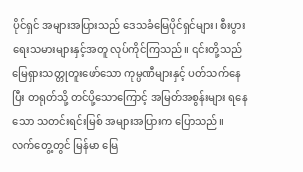ပိုင်ရှင် အများအပြားသည် ဒေသခံမြေပိုင်ရှင်များ၊ စီးပွားရေးသမားများနှင့်အတူ လုပ်ကိုင်ကြသည်။ ၎င်းတို့သည် မြေရှားသတ္တုတူးဖော်သော ကုမ္ပဏီများနှင့် ပတ်သက်နေပြီး တရုတ်သို့ တင်ပို့သောကြောင့် အမြတ်အစွန်းများ ရနေသော သတင်းရင်းမြစ် အများအပြားက ပြောသည်။
လက်တွေ့တွင် မြန်မာ မြေ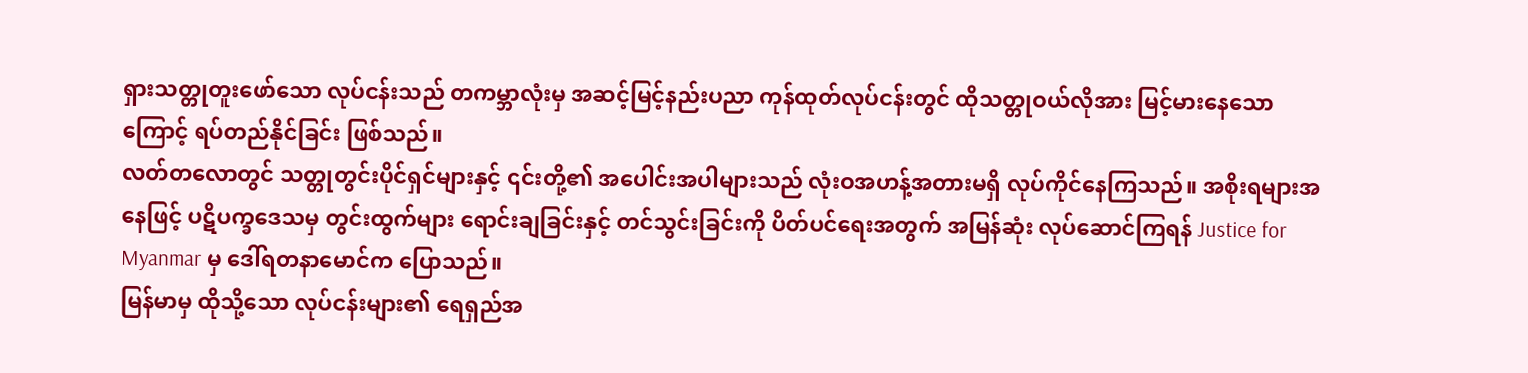ရှားသတ္တုတူးဖော်သော လုပ်ငန်းသည် တကမ္ဘာလုံးမှ အဆင့်မြင့်နည်းပညာ ကုန်ထုတ်လုပ်ငန်းတွင် ထိုသတ္တုဝယ်လိုအား မြင့်မားနေသောကြောင့် ရပ်တည်နိုင်ခြင်း ဖြစ်သည်။
လတ်တလောတွင် သတ္တုတွင်းပိုင်ရှင်များနှင့် ၎င်းတို့၏ အပေါင်းအပါများသည် လုံးဝအဟန့်အတားမရှိ လုပ်ကိုင်နေကြသည်။ အစိုးရများအနေဖြင့် ပဋိပက္ခဒေသမှ တွင်းထွက်များ ရောင်းချခြင်းနှင့် တင်သွင်းခြင်းကို ပိတ်ပင်ရေးအတွက် အမြန်ဆုံး လုပ်ဆောင်ကြရန် Justice for Myanmar မှ ဒေါ်ရတနာမောင်က ပြောသည်။
မြန်မာမှ ထိုသို့သော လုပ်ငန်းများ၏ ရေရှည်အ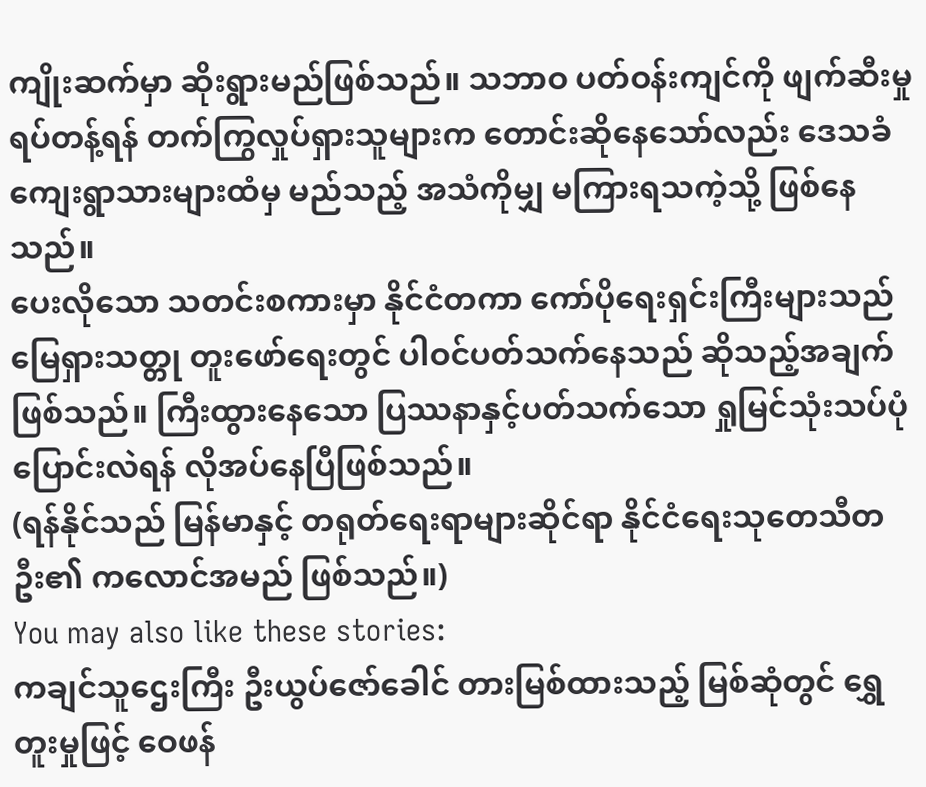ကျိုးဆက်မှာ ဆိုးရွားမည်ဖြစ်သည်။ သဘာဝ ပတ်ဝန်းကျင်ကို ဖျက်ဆီးမှု ရပ်တန့်ရန် တက်ကြွလှုပ်ရှားသူများက တောင်းဆိုနေသော်လည်း ဒေသခံကျေးရွာသားများထံမှ မည်သည့် အသံကိုမျှ မကြားရသကဲ့သို့ ဖြစ်နေသည်။
ပေးလိုသော သတင်းစကားမှာ နိုင်ငံတကာ ကော်ပိုရေးရှင်းကြီးများသည် မြေရှားသတ္တု တူးဖော်ရေးတွင် ပါဝင်ပတ်သက်နေသည် ဆိုသည့်အချက်ဖြစ်သည်။ ကြီးထွားနေသော ပြဿနာနှင့်ပတ်သက်သော ရှုမြင်သုံးသပ်ပုံ ပြောင်းလဲရန် လိုအပ်နေပြီဖြစ်သည်။
(ရန်နိုင်သည် မြန်မာနှင့် တရုတ်ရေးရာများဆိုင်ရာ နိုင်ငံရေးသုတေသီတဦး၏ ကလောင်အမည် ဖြစ်သည်။)
You may also like these stories:
ကချင်သူဌေးကြီး ဦးယွပ်ဇော်ခေါင် တားမြစ်ထားသည့် မြစ်ဆုံတွင် ရွှေတူးမှုဖြင့် ဝေဖန်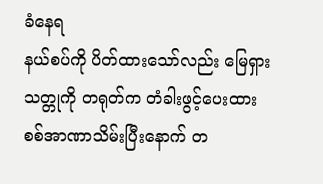ခံနေရ
နယ်စပ်ကို ပိတ်ထားသော်လည်း မြေရှားသတ္တုကို တရုတ်က တံခါးဖွင့်ပေးထား
စစ်အာဏာသိမ်းပြီးနောက် တ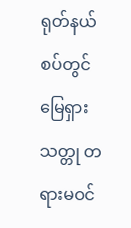ရုတ်နယ်စပ်တွင် မြေရှားသတ္တု တရားမဝင်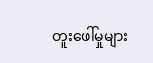တူးဖေါ်မှုများ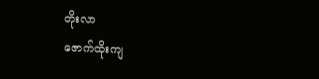တိုးလာ
ဇောက်ထိုးကျ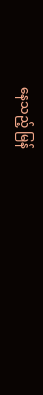နေသည့် မြန်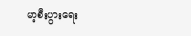မာ့စီးပွားရေး